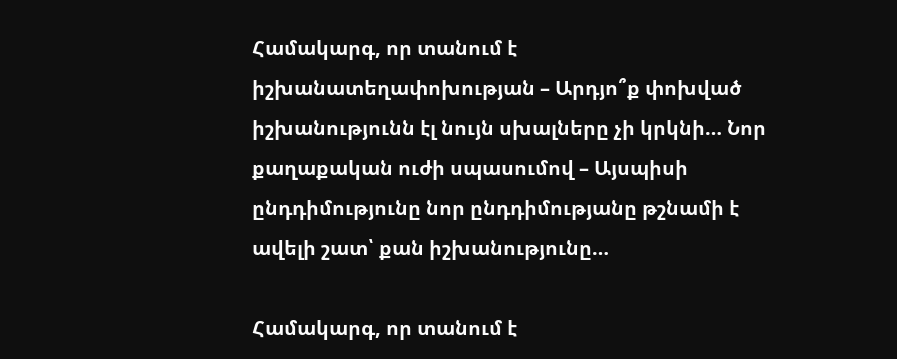Համակարգ, որ տանում է իշխանատեղափոխության – Արդյո՞ք փոխված իշխանությունն էլ նույն սխալները չի կրկնի… Նոր քաղաքական ուժի սպասումով – Այսպիսի ընդդիմությունը նոր ընդդիմությանը թշնամի է ավելի շատ՝ քան իշխանությունը…

Համակարգ, որ տանում է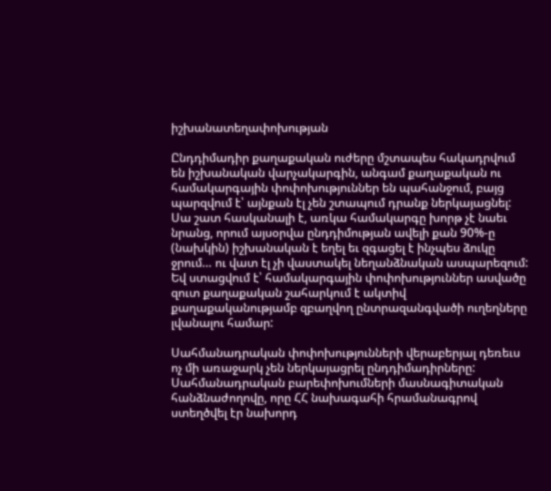իշխանատեղափոխության

Ընդդիմադիր քաղաքական ուժերը մշտապես հակադրվում են իշխանական վարչակարգին, անգամ քաղաքական ու համակարգային փոփոխություններ են պահանջում, բայց պարզվում է՝ այնքան էլ չեն շտապում դրանք ներկայացնել: Սա շատ հասկանալի է, առկա համակարգը խորթ չէ նաեւ նրանց, որում այսօրվա ընդդիմության ավելի քան 90%-ը (նախկին) իշխանական է եղել եւ զգացել է ինչպես ձուկը ջրում… ու վատ էլ չի վաստակել նեղանձնական ասպարեզում: Եվ ստացվում է՝ համակարգային փոփոխություններ ասվածը զուտ քաղաքական շահարկում է ակտիվ քաղաքականությամբ զբաղվող ընտրազանգվածի ուղեղները լվանալու համար:

Սահմանադրական փոփոխությունների վերաբերյալ դեռեւս ոչ մի առաջարկ չեն ներկայացրել ընդդիմադիրները: Սահմանադրական բարեփոխումների մասնագիտական հանձնաժողովը, որը ՀՀ նախագահի հրամանագրով ստեղծվել էր նախորդ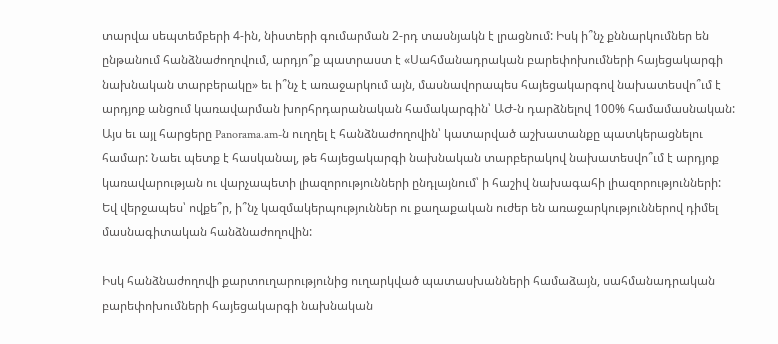տարվա սեպտեմբերի 4-ին, նիստերի գումարման 2-րդ տասնյակն է լրացնում: Իսկ ի՞նչ քննարկումներ են ընթանում հանձնաժողովում, արդյո՞ք պատրաստ է «Սահմանադրական բարեփոխումների հայեցակարգի նախնական տարբերակը» եւ ի՞նչ է առաջարկում այն, մասնավորապես հայեցակարգով նախատեսվո՞ւմ է արդյոք անցում կառավարման խորհրդարանական համակարգին՝ ԱԺ-ն դարձնելով 100% համամասնական: Այս եւ այլ հարցերը Panorama.am-ն ուղղել է հանձնաժողովին՝ կատարված աշխատանքը պատկերացնելու համար: Նաեւ պետք է հասկանալ, թե հայեցակարգի նախնական տարբերակով նախատեսվո՞ւմ է արդյոք կառավարության ու վարչապետի լիազորությունների ընդլայնում՝ ի հաշիվ նախագահի լիազորությունների: Եվ վերջապես՝ ովքե՞ր, ի՞նչ կազմակերպություններ ու քաղաքական ուժեր են առաջարկություններով դիմել մասնագիտական հանձնաժողովին:

Իսկ հանձնաժողովի քարտուղարությունից ուղարկված պատասխանների համաձայն, սահմանադրական բարեփոխումների հայեցակարգի նախնական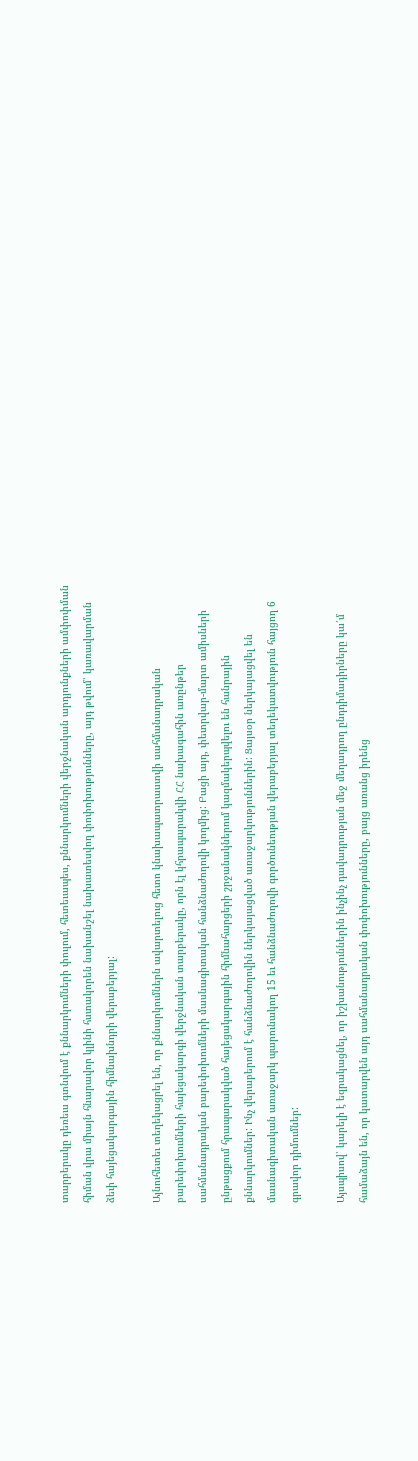տարբերակը դեռեւս գտնվում է քննարկումների փուլում, հետեւապես, քննարկումների վերջնական արդյունքների ամփոփման հիման վրա միայն հնարավոր կլինի հստակորեն նախանշել նախատեսվող փոփոխությունները, այդ թվում՝ կառավարման ձեւի հայեցակարգային հիմնախնդրի վերաբերյալ:

Այնուհետեւ տեղեկացրել են, որ քննարկումներն ավարտելուց հետո կնախապատրաստվի սահմանադրական բարեփոխումների հայեցակարգի վերջնական տարբերակը, որն էլ կհրապարակվի ՀՀ նախագահին առընթեր սահմանադրական բարեփոխումների մասնագիտական հանձնաժողովի կողմից: Բացի այդ, փետրվար-մարտ ամիսների ընթացքում հրապարակված հայեցակարգային հիմնահարցերի շրջանակներում կազմակերպվելու են հանրային քննարկումներ: Ինչ վերաբերում է հանձնաժողովին ներկայացված առաջարկություններին: Ցայսօր ներկայացվել են մասնագիտական առաջարկ պարունակող 15 եւ հանձնաժողովի գործունեության վերաբերյալ տեղեկատվություն հայցող 6 գրավոր դիմումներ:

Այսպիսով՝ կարելի է եզրակացնել, որ իշխանություններին ինչինչ դավադրության մեջ մեղադրող ընդդիմադիրները կա՛մ համաձայն են, որ կատարվեն այդ սահմանադրական փոփոխությունները, բայց առանց իրենց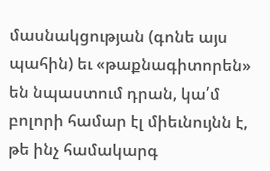մասնակցության (գոնե այս պահին) եւ «թաքնագիտորեն» են նպաստում դրան, կա՛մ բոլորի համար էլ միեւնույնն է, թե ինչ համակարգ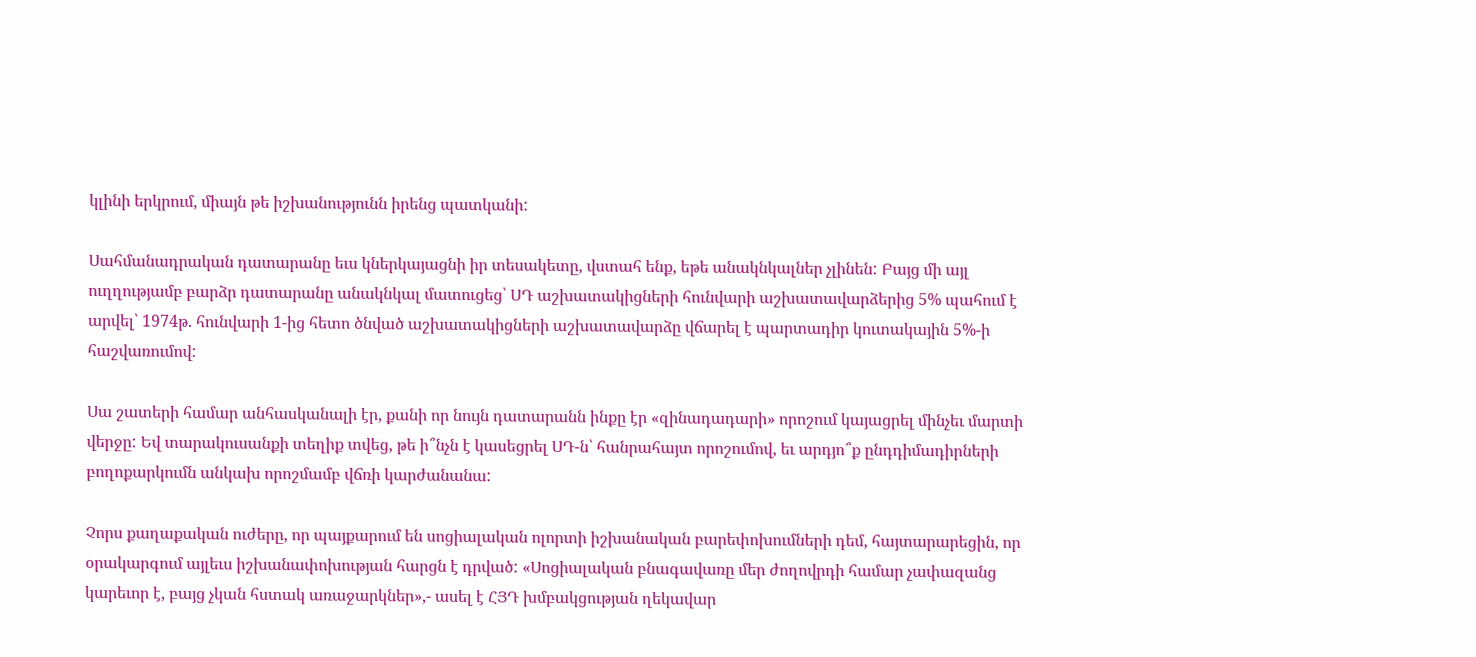կլինի երկրում, միայն թե իշխանությունն իրենց պատկանի:

Սահմանադրական դատարանը եւս կներկայացնի իր տեսակետը, վստահ ենք, եթե անակնկալներ չլինեն: Բայց մի այլ ուղղությամբ բարձր դատարանը անակնկալ մատուցեց՝ ՍԴ աշխատակիցների հունվարի աշխատավարձերից 5% պահում է արվել՝ 1974թ. հունվարի 1-ից հետո ծնված աշխատակիցների աշխատավարձը վճարել է պարտադիր կուտակային 5%-ի հաշվառումով:

Սա շատերի համար անհասկանալի էր, քանի որ նույն դատարանն ինքը էր «զինադադարի» որոշում կայացրել մինչեւ մարտի վերջը: Եվ տարակուսանքի տեղիք տվեց, թե ի՞նչն է կասեցրել ՍԴ-ն՝ հանրահայտ որոշումով, եւ արդյո՞ք ընդդիմադիրների բողոքարկումն անկախ որոշմամբ վճռի կարժանանա:

Չորս քաղաքական ուժերը, որ պայքարում են սոցիալական ոլորտի իշխանական բարեփոխումների դեմ, հայտարարեցին, որ օրակարգում այլեւս իշխանափոխության հարցն է դրված: «Սոցիալական բնագավառը մեր ժողովրդի համար չափազանց կարեւոր է, բայց չկան հստակ առաջարկներ»,- ասել է ՀՅԴ խմբակցության ղեկավար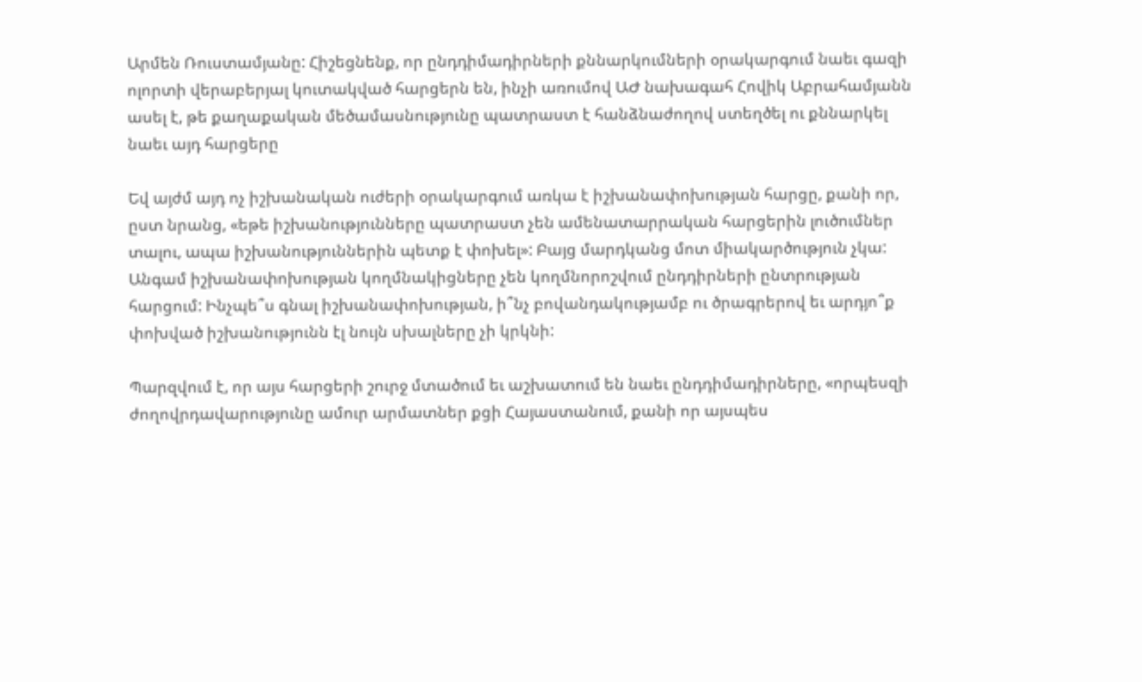Արմեն Ռուստամյանը: Հիշեցնենք, որ ընդդիմադիրների քննարկումների օրակարգում նաեւ գազի ոլորտի վերաբերյալ կուտակված հարցերն են, ինչի առումով ԱԺ նախագահ Հովիկ Աբրահամյանն ասել է, թե քաղաքական մեծամասնությունը պատրաստ է հանձնաժողով ստեղծել ու քննարկել նաեւ այդ հարցերը

Եվ այժմ այդ ոչ իշխանական ուժերի օրակարգում առկա է իշխանափոխության հարցը, քանի որ, ըստ նրանց, «եթե իշխանությունները պատրաստ չեն ամենատարրական հարցերին լուծումներ տալու, ապա իշխանություններին պետք է փոխել»: Բայց մարդկանց մոտ միակարծություն չկա: Անգամ իշխանափոխության կողմնակիցները չեն կողմնորոշվում ընդդիրների ընտրության հարցում: Ինչպե՞ս գնալ իշխանափոխության, ի՞նչ բովանդակությամբ ու ծրագրերով եւ արդյո՞ք փոխված իշխանությունն էլ նույն սխալները չի կրկնի:

Պարզվում է, որ այս հարցերի շուրջ մտածում եւ աշխատում են նաեւ ընդդիմադիրները, «որպեսզի ժողովրդավարությունը ամուր արմատներ քցի Հայաստանում, քանի որ այսպես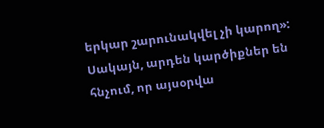երկար շարունակվել չի կարող»: Սակայն, արդեն կարծիքներ են հնչում, որ այսօրվա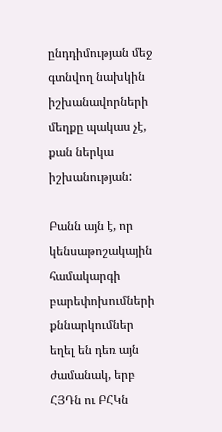ընդդիմության մեջ գտնվող նախկին իշխանավորների մեղքը պակաս չէ, քան ներկա իշխանության:

Բանն այն է, որ կենսաթոշակային համակարգի բարեփոխումների քննարկումներ եղել են դեռ այն ժամանակ, երբ ՀՅԴն ու ԲՀԿն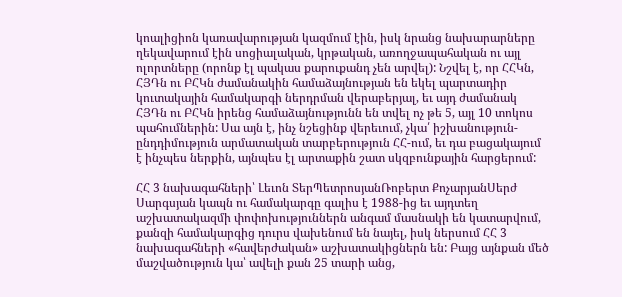կոալիցիոն կառավարության կազմում էին, իսկ նրանց նախարարները ղեկավարում էին սոցիալական, կրթական, առողջապահական ու այլ ոլորտները (որոնք էլ պակաս քարուքանդ չեն արվել): Նշվել է, որ ՀՀԿն, ՀՅԴն ու ԲՀԿն ժամանակին համաձայնության են եկել պարտադիր կուտակային համակարգի ներդրման վերաբերյալ, եւ այդ ժամանակ ՀՅԴն ու ԲՀԿն իրենց համաձայնությունն են տվել ոչ թե 5, այլ 10 տոկոս պահումներին: Սա այն է, ինչ նշեցինք վերեւում, չկա՛ իշխանություն-ընդդիմություն արմատական տարբերություն ՀՀ-ում, եւ դա բացակայում է ինչպես ներքին, այնպես էլ արտաքին շատ սկզբունքային հարցերում:

ՀՀ 3 նախագահների՝ Լեւոն ՏերՊետրոսյանՌոբերտ ՔոչարյանՍերժ Սարգսյան կապն ու համակարգը գալիս է 1988-ից եւ այդտեղ աշխատակազմի փոփոխություններն անգամ մասնակի են կատարվում, քանզի համակարգից դուրս վախենում են նայել, իսկ ներսում ՀՀ 3 նախագահների «հավերժական» աշխատակիցներն են: Բայց այնքան մեծ մաշվածություն կա՝ ավելի քան 25 տարի անց,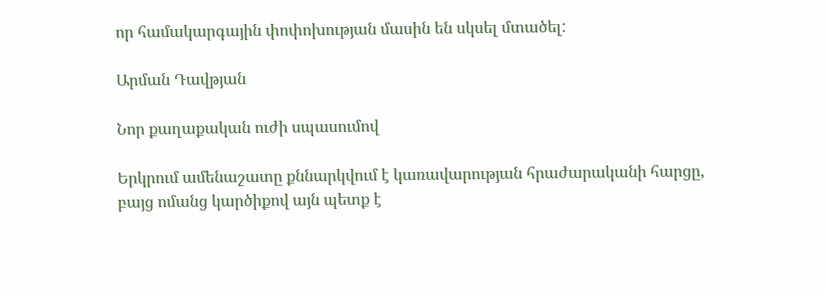որ համակարգային փոփոխության մասին են սկսել մտածել:

Արման Դավթյան

Նոր քաղաքական ուժի սպասումով

Երկրում ամենաշատը քննարկվում է կառավարության հրաժարականի հարցը, բայց ոմանց կարծիքով այն պետք է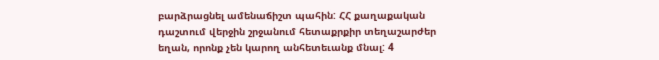բարձրացնել ամենաճիշտ պահին: ՀՀ քաղաքական դաշտում վերջին շրջանում հետաքրքիր տեղաշարժեր եղան, որոնք չեն կարող անհետեւանք մնալ: 4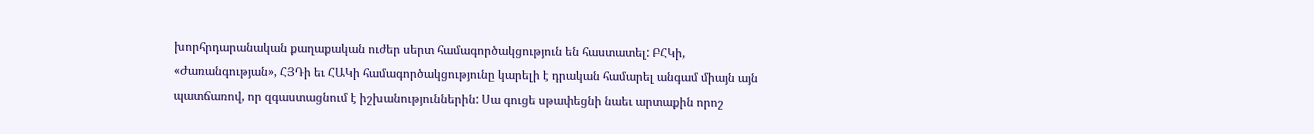խորհրդարանական քաղաքական ուժեր սերտ համագործակցություն են հաստատել: ԲՀԿի, «Ժառանգության», ՀՅԴի եւ ՀԱԿի համագործակցությունը կարելի է դրական համարել անգամ միայն այն պատճառով, որ զգաստացնում է իշխանություններին: Սա գուցե սթափեցնի նաեւ արտաքին որոշ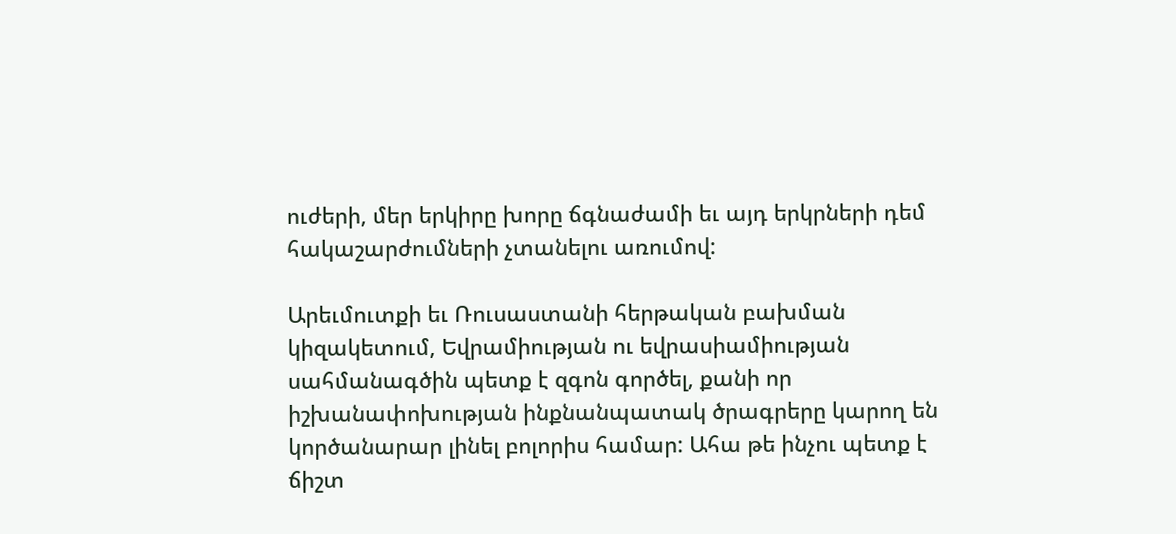ուժերի, մեր երկիրը խորը ճգնաժամի եւ այդ երկրների դեմ հակաշարժումների չտանելու առումով:

Արեւմուտքի եւ Ռուսաստանի հերթական բախման կիզակետում, Եվրամիության ու եվրասիամիության սահմանագծին պետք է զգոն գործել, քանի որ իշխանափոխության ինքնանպատակ ծրագրերը կարող են կործանարար լինել բոլորիս համար: Ահա թե ինչու պետք է ճիշտ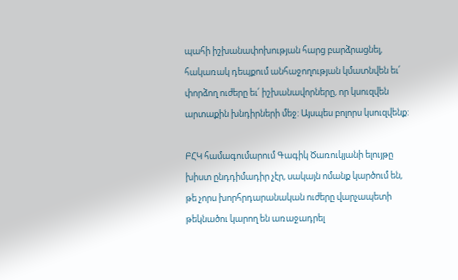պահի իշխանափոխության հարց բարձրացնել, հակառակ դեպքում անհաջողության կմատնվեն եւ՛ փորձող ուժերը եւ՛ իշխանավորները, որ կսուզվեն արտաքին խնդիրների մեջ: Այսպես բոլորս կսուզվենք:

ԲՀԿ համագումարում Գագիկ Ծառուկյանի ելույթը խիստ ընդդիմադիր չէր, սակայն ոմանք կարծում են, թե չորս խորհրդարանական ուժերը վարչապետի թեկնածու կարող են առաջադրել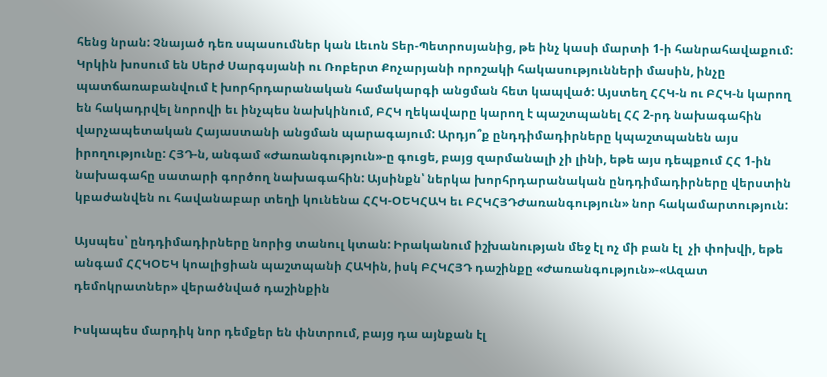հենց նրան: Չնայած դեռ սպասումներ կան Լեւոն Տեր-Պետրոսյանից, թե ինչ կասի մարտի 1-ի հանրահավաքում: Կրկին խոսում են Սերժ Սարգսյանի ու Ռոբերտ Քոչարյանի որոշակի հակասությունների մասին, ինչը պատճառաբանվում է խորհրդարանական համակարգի անցման հետ կապված: Այստեղ ՀՀԿ-ն ու ԲՀԿ-ն կարող են հակադրվել նորովի եւ ինչպես նախկինում, ԲՀԿ ղեկավարը կարող է պաշտպանել ՀՀ 2-րդ նախագահին վարչապետական Հայաստանի անցման պարագայում: Արդյո՞ք ընդդիմադիրները կպաշտպանեն այս իրողությունը: ՀՅԴ-ն, անգամ «Ժառանգություն»-ը գուցե, բայց զարմանալի չի լինի, եթե այս դեպքում ՀՀ 1-ին նախագահը սատարի գործող նախագահին: Այսինքն՝ ներկա խորհրդարանական ընդդիմադիրները վերստին կբաժանվեն ու հավանաբար տեղի կունենա ՀՀԿ-ՕԵԿՀԱԿ եւ ԲՀԿՀՅԴԺառանգություն» նոր հակամարտություն:

Այսպես՝ ընդդիմադիրները նորից տանուլ կտան: Իրականում իշխանության մեջ էլ ոչ մի բան էլ  չի փոխվի, եթե անգամ ՀՀԿՕԵԿ կոալիցիան պաշտպանի ՀԱԿին, իսկ ԲՀԿՀՅԴ դաշինքը «Ժառանգություն»-«Ազատ դեմոկրատներ» վերածնված դաշինքին

Իսկապես մարդիկ նոր դեմքեր են փնտրում, բայց դա այնքան էլ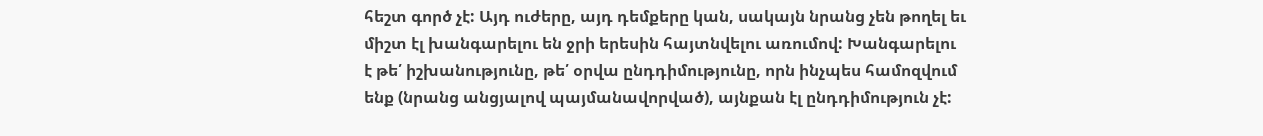հեշտ գործ չէ: Այդ ուժերը, այդ դեմքերը կան, սակայն նրանց չեն թողել եւ միշտ էլ խանգարելու են ջրի երեսին հայտնվելու առումով: Խանգարելու է թե՛ իշխանությունը, թե՛ օրվա ընդդիմությունը, որն ինչպես համոզվում ենք (նրանց անցյալով պայմանավորված), այնքան էլ ընդդիմություն չէ: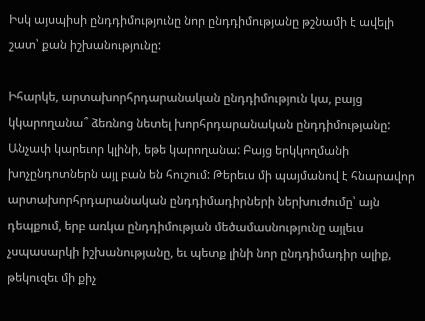Իսկ այսպիսի ընդդիմությունը նոր ընդդիմությանը թշնամի է ավելի շատ՝ քան իշխանությունը:

Իհարկե, արտախորհրդարանական ընդդիմություն կա, բայց կկարողանա՞ ձեռնոց նետել խորհրդարանական ընդդիմությանը: Անչափ կարեւոր կլինի, եթե կարողանա: Բայց երկկողմանի խոչընդոտներն այլ բան են հուշում: Թերեւս մի պայմանով է հնարավոր արտախորհրդարանական ընդդիմադիրների ներխուժումը՝ այն դեպքում, երբ առկա ընդդիմության մեծամասնությունը այլեւս չսպասարկի իշխանությանը, եւ պետք լինի նոր ընդդիմադիր ալիք, թեկուզեւ մի քիչ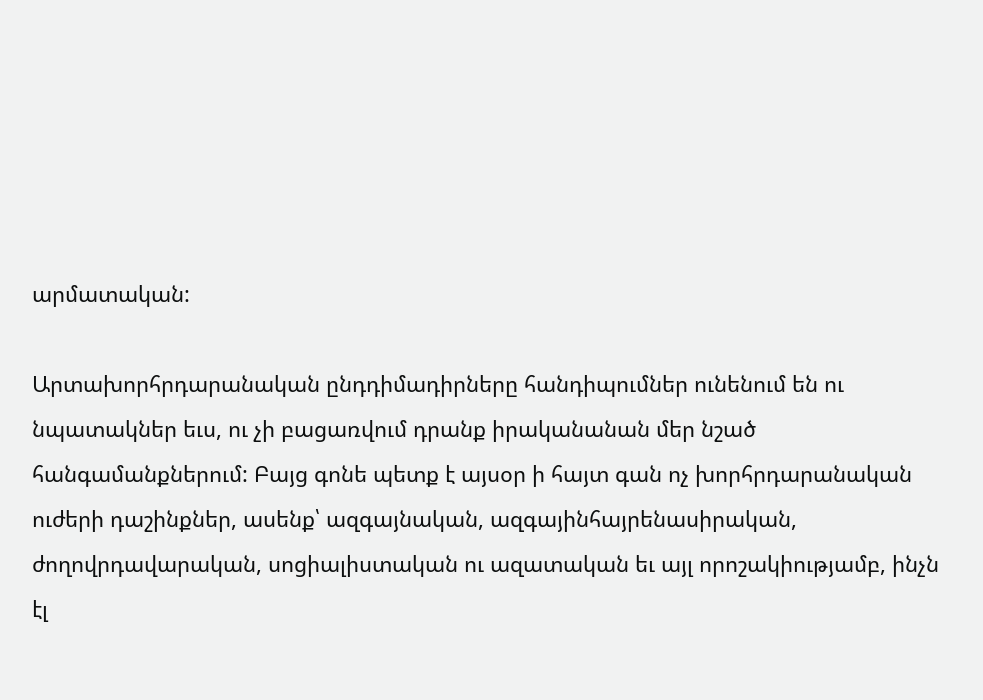արմատական:

Արտախորհրդարանական ընդդիմադիրները հանդիպումներ ունենում են ու նպատակներ եւս, ու չի բացառվում դրանք իրականանան մեր նշած հանգամանքներում: Բայց գոնե պետք է այսօր ի հայտ գան ոչ խորհրդարանական ուժերի դաշինքներ, ասենք՝ ազգայնական, ազգայինհայրենասիրական, ժողովրդավարական, սոցիալիստական ու ազատական եւ այլ որոշակիությամբ, ինչն էլ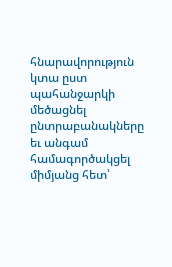հնարավորություն կտա ըստ պահանջարկի մեծացնել ընտրաբանակները եւ անգամ համագործակցել միմյանց հետ՝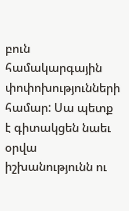բուն համակարգային փոփոխությունների համար: Սա պետք է գիտակցեն նաեւ օրվա իշխանությունն ու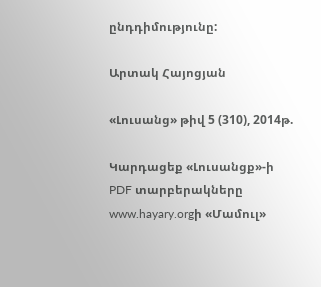ընդդիմությունը:

Արտակ Հայոցյան

«Լուսանց» թիվ 5 (310), 2014թ.

Կարդացեք «Լուսանցք»-ի PDF տարբերակները www.hayary.orgի «Մամուլ»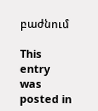բաժնում

This entry was posted in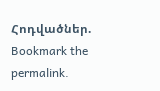Հոդվածներ. Bookmark the permalink.